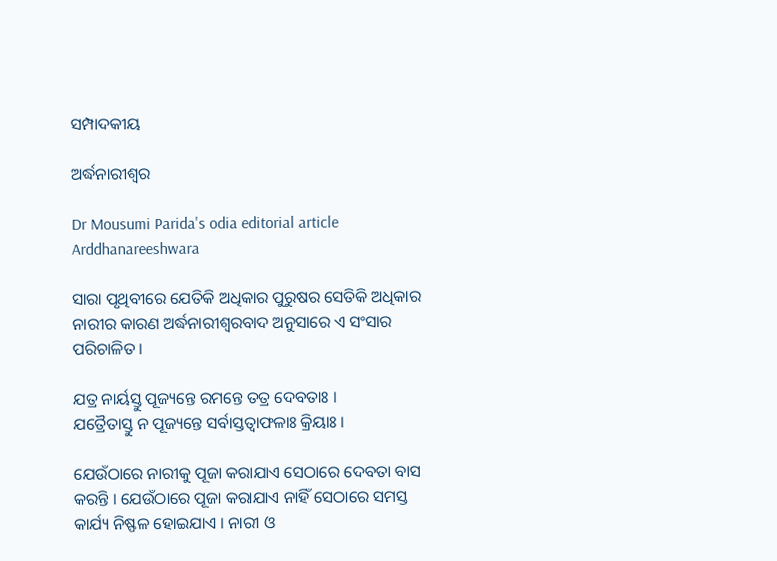ସମ୍ପାଦକୀୟ

ଅର୍ଦ୍ଧନାରୀଶ୍ୱର

Dr Mousumi Parida's odia editorial article Arddhanareeshwara

ସାରା ପୃଥିବୀରେ ଯେତିକି ଅଧିକାର ପୁରୁଷର ସେତିକି ଅଧିକାର ନାରୀର କାରଣ ଅର୍ଦ୍ଧନାରୀଶ୍ୱରବାଦ ଅନୁସାରେ ଏ ସଂସାର ପରିଚାଳିତ ।

ଯତ୍ର ନାର୍ୟସ୍ତୁ ପୂଜ୍ୟନ୍ତେ ରମନ୍ତେ ତତ୍ର ଦେବତାଃ ।
ଯତ୍ରୈତାସ୍ତୁ ନ ପୂଜ୍ୟନ୍ତେ ସର୍ବାସ୍ତତ୍ୱାଫଳାଃ କ୍ରିୟାଃ ।

ଯେଉଁଠାରେ ନାରୀକୁ ପୂଜା କରାଯାଏ ସେଠାରେ ଦେବତା ବାସ କରନ୍ତି । ଯେଉଁଠାରେ ପୂଜା କରାଯାଏ ନାହିଁ ସେଠାରେ ସମସ୍ତ କାର୍ଯ୍ୟ ନିଷ୍ଫଳ ହୋଇଯାଏ । ନାରୀ ଓ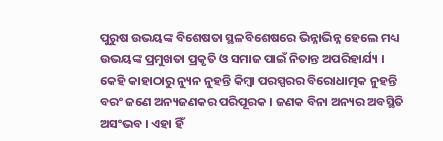ପୁରୁଷ ଉଭୟଙ୍କ ବିଶେଷତା ସ୍ଥଳବିଶେଷରେ ଭିନ୍ନାଭିନ୍ନ ହେଲେ ମଧ୍ୟ ଉଭୟଙ୍କ ପ୍ରମୁଖତା ପ୍ରକୃତି ଓ ସମାଜ ପାଇଁ ନିତାନ୍ତ ଅପରିହାର୍ଯ୍ୟ । କେହି କାହାଠାରୁ ନ୍ୟୁନ ନୁହନ୍ତି କିମ୍ବା ପରସ୍ପରର ବିରୋଧାତ୍ମକ ନୁହନ୍ତି ବରଂ ଜଣେ ଅନ୍ୟଜଣକର ପରିପୂରକ । ଜଣକ ବିନା ଅନ୍ୟର ଅବସ୍ଥିତି ଅସଂଭବ । ଏହା ହିଁ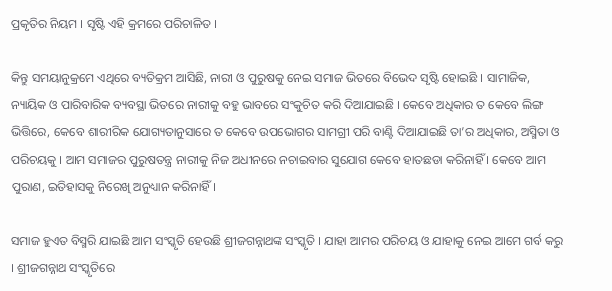ପ୍ରକୃତିର ନିୟମ । ସୃଷ୍ଟି ଏହି କ୍ରମରେ ପରିଚାଳିତ ।

କିନ୍ତୁ ସମୟାନୁକ୍ରମେ ଏଥିରେ ବ୍ୟତିକ୍ରମ ଆସିଛି, ନାରୀ ଓ ପୁରୁଷକୁ ନେଇ ସମାଜ ଭିତରେ ବିଭେଦ ସୃଷ୍ଟି ହୋଇଛି । ସାମାଜିକ, ନ୍ୟାୟିକ ଓ ପାରିବାରିକ ବ୍ୟବସ୍ଥା ଭିତରେ ନାରୀକୁ ବହୁ ଭାବରେ ସଂକୁଚିତ କରି ଦିଆଯାଇଛି । କେବେ ଅଧିକାର ତ କେବେ ଲିଙ୍ଗ ଭିତ୍ତିରେ, କେବେ ଶାରୀରିକ ଯୋଗ୍ୟତାନୁସାରେ ତ କେବେ ଉପଭୋଗର ସାମଗ୍ରୀ ପରି ବାଣ୍ଟି ଦିଆଯାଇଛି ତା’ର ଅଧିକାର, ଅସ୍ମିତା ଓ ପରିଚୟକୁ । ଆମ ସମାଜର ପୁରୁଷତନ୍ତ୍ର ନାରୀକୁ ନିଜ ଅଧୀନରେ ନଚାଇବାର ସୁଯୋଗ କେବେ ହାତଛଡା କରିନାହିଁ । କେବେ ଆମ ପୁରାଣ, ଇତିହାସକୁ ନିରେଖି ଅନୁଧ୍ୟାନ କରିନାହିଁ ।

ସମାଜ ହୁଏତ ବିସ୍ମରି ଯାଇଛି ଆମ ସଂସ୍କୃତି ହେଉଛି ଶ୍ରୀଜଗନ୍ନାଥଙ୍କ ସଂସ୍କୃତି । ଯାହା ଆମର ପରିଚୟ ଓ ଯାହାକୁ ନେଇ ଆମେ ଗର୍ବ କରୁ । ଶ୍ରୀଜଗନ୍ନାଥ ସଂସ୍କୃତିରେ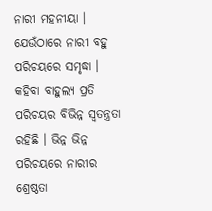ନାରୀ ମହନୀୟା । ଯେଉଁଠାରେ ନାରୀ ବହୁ ପରିଚୟରେ ସମୃଦ୍ଧା । କହିବା ବାହୁଲ୍ୟ ପ୍ରତି ପରିଚୟର ବିଭିନ୍ନ ସ୍ୱତନ୍ତ୍ରତା ରହିଛି । ଭିନ୍ନ ଭିନ୍ନ ପରିଚୟରେ ନାରୀର ଶ୍ରେଷ୍ଠତା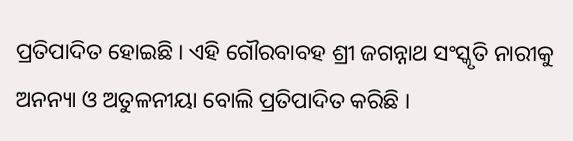ପ୍ରତିପାଦିତ ହୋଇଛି । ଏହି ଗୌରବାବହ ଶ୍ରୀ ଜଗନ୍ନାଥ ସଂସ୍କୃତି ନାରୀକୁ ଅନନ୍ୟା ଓ ଅତୁଳନୀୟା ବୋଲି ପ୍ରତିପାଦିତ କରିଛି ।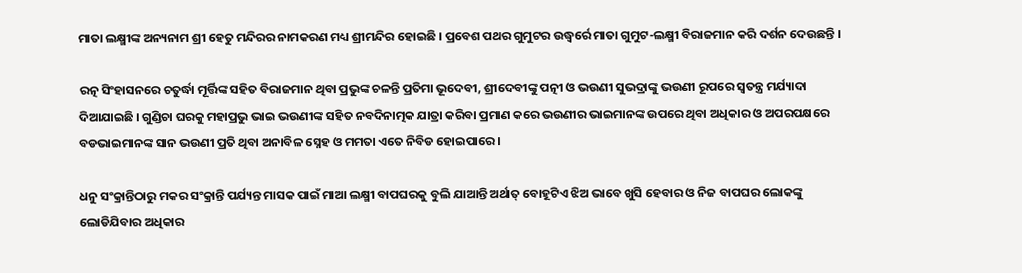ମାତା ଲକ୍ଷ୍ମୀଙ୍କ ଅନ୍ୟନାମ ଶ୍ରୀ ହେତୁ ମନ୍ଦିରର ନାମକରଣ ମଧ୍ୟ ଶ୍ରୀମନ୍ଦିର ହୋଇଛି । ପ୍ରବେଶ ପଥର ଗୁମୁଟର ଉଦ୍ଧ୍ୱର୍ରେ ମାତା ଗୁମୁଟ-ଲକ୍ଷ୍ମୀ ବିରାଜମାନ କରି ଦର୍ଶନ ଦେଉଛନ୍ତି ।

ରତ୍ନ ସିଂହାସନରେ ଚତୁର୍ଦ୍ଧା ମୂର୍ତ୍ତିଙ୍କ ସହିତ ବିରାଜମାନ ଥିବା ପ୍ରଭୁଙ୍କ ଚଳନ୍ତି ପ୍ରତିମା ଭୂଦେବୀ, ଶ୍ରୀଦେବୀଙ୍କୁ ପତ୍ନୀ ଓ ଭଉଣୀ ସୁଭଦ୍ରାଙ୍କୁ ଭଉଣୀ ରୂପରେ ସ୍ୱତନ୍ତ୍ର ମର୍ଯ୍ୟାଦା ଦିଆଯାଇଛି । ଗୁଣ୍ଡିଚା ଘରକୁ ମହାପ୍ରଭୁ ଭାଇ ଭଉଣୀଙ୍କ ସହିତ ନବଦିନାତ୍ମକ ଯାତ୍ରା କରିବା ପ୍ରମାଣ କରେ ଭଉଣୀର ଭାଇମାନଙ୍କ ଉପରେ ଥିବା ଅଧିକାର ଓ ଅପରପକ୍ଷରେ ବଡଭାଇମାନଙ୍କ ସାନ ଭଉଣୀ ପ୍ରତି ଥିବା ଅନାବିଳ ସ୍ନେହ ଓ ମମତା ଏତେ ନିବିଡ ହୋଇପାରେ ।

ଧନୁ ସଂକ୍ରାନ୍ତିଠାରୁ ମକର ସଂକ୍ରାନ୍ତି ପର୍ଯ୍ୟନ୍ତ ମାସକ ପାଇଁ ମାଆ ଲକ୍ଷ୍ମୀ ବାପଘରକୁ ବୁଲି ଯାଆନ୍ତି ଅର୍ଥାତ୍ ବୋହୂଟିଏ ଝିଅ ଭାବେ ଖୁସି ହେବାର ଓ ନିଜ ବାପଘର ଲୋକଙ୍କୁ ଲୋଡିଯିବାର ଅଧିକାର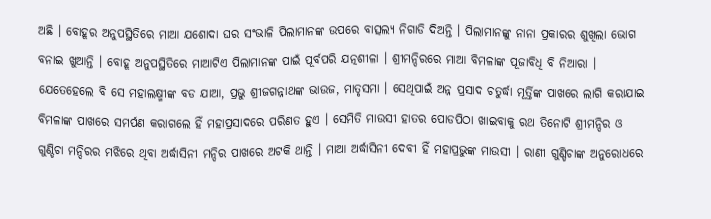ଅଛି । ବୋହୂର ଅନୁପସ୍ଥିତିରେ ମାଆ ଯଶୋଦା ଘର ସଂଭାଳି ପିଲାମାନଙ୍କ ଉପରେ ବାତ୍ସଲ୍ୟ ନିଗାଡି ଦିଅନ୍ତି । ପିଲାମାନଙ୍କୁ ନାନା ପ୍ରକାରର ଶୁଖିଲା ଭୋଗ ବନାଇ ଖୁଆନ୍ତି । ବୋହୂ ଅନୁପସ୍ଥିତିରେ ମାଆଟିଏ ପିଲାମାନଙ୍କ ପାଇଁ ପୂର୍ବପରି ଯତ୍ନଶୀଳା । ଶ୍ରୀମନ୍ଦିରରେ ମାଆ ବିମଳାଙ୍କ ପୂଜାବିଧି ବି ନିଆରା । ଯେତେହେଲେ ବି ସେ ମହାଲକ୍ଷ୍ମୀଙ୍କ ବଡ ଯାଆ, ପ୍ରଭୁ ଶ୍ରୀଜଗନ୍ନାଥଙ୍କ ଭାଉଜ, ମାତୃସମା । ସେଥିପାଇଁ ଅନ୍ନ ପ୍ରସାଦ ଚତୁର୍ଦ୍ଧା ମୂର୍ତ୍ତିଙ୍କ ପାଖରେ ଲାଗି କରାଯାଇ ବିମଳାଙ୍କ ପାଖରେ ସମର୍ପଣ କରାଗଲେ ହିଁ ମହାପ୍ରସାଦରେ ପରିଣତ ହୁଏ । ସେମିତି ମାଉସୀ ହାତର ପୋଡପିଠା ଖାଇବାକୁ ରଥ ତିନୋଟି ଶ୍ରୀମନ୍ଦିର ଓ ଗୁଣ୍ଡିଚା ମନ୍ଦିରର ମଝିରେ ଥିବା ଅର୍ଦ୍ଧାସିନୀ ମନ୍ଦିର ପାଖରେ ଅଟକି ଥାନ୍ତି । ମାଆ ଅର୍ଦ୍ଧାସିନୀ ଦେବୀ ହିଁ ମହାପ୍ରଭୁଙ୍କ ମାଉସୀ । ରାଣୀ ଗୁଣ୍ଡିଚାଙ୍କ ଅନୁରୋଧରେ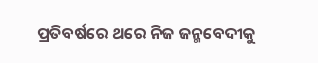ପ୍ରତିବର୍ଷରେ ଥରେ ନିଜ ଜନ୍ମବେଦୀକୁ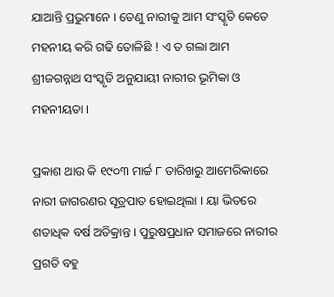ଯାଆନ୍ତି ପ୍ରଭୁମାନେ । ତେଣୁ ନାରୀକୁ ଆମ ସଂସ୍କୃତି କେତେ ମହନୀୟ କରି ଗଢି ତୋଳିଛି ! ଏ ତ ଗଲା ଆମ ଶ୍ରୀଜଗନ୍ନାଥ ସଂସ୍କୃତି ଅନୁଯାୟୀ ନାରୀର ଭୂମିକା ଓ ମହନୀୟତା ।

ପ୍ରକାଶ ଥାଉ କି ୧୯୦୩ ମାର୍ଚ୍ଚ ୮ ତାରିଖରୁ ଆମେରିକାରେ ନାରୀ ଜାଗରଣର ସୂତ୍ରପାତ ହୋଇଥିଲା । ୟା ଭିତରେ ଶତାଧିକ ବର୍ଷ ଅତିକ୍ରାନ୍ତ । ପୁରୁଷପ୍ରଧାନ ସମାଜରେ ନାରୀର ପ୍ରଗତି ବହୁ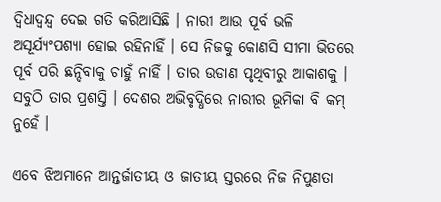ଦ୍ୱିଧାଦ୍ୱନ୍ଦ୍ୱ ଦେଇ ଗତି କରିଆସିଛି । ନାରୀ ଆଉ ପୂର୍ବ ଭଳି ଅସୂର୍ଯ୍ୟଂପଶ୍ୟା ହୋଇ ରହିନାହିଁ । ସେ ନିଜକୁ କୋଣସି ସୀମା ଭିତରେ ପୂର୍ବ ପରି ଛନ୍ଦିବାକୁ ଚାହୁଁ ନାହିଁ । ତାର ଉଡାଣ ପୃଥିବୀରୁ ଆକାଶକୁ । ସବୁଠି ତାର ପ୍ରଶସ୍ତି । ଦେଶର ଅଭିବୃଦ୍ଧିରେ ନାରୀର ଭୂମିକା ବି କମ୍ ନୁହେଁ ।

ଏବେ ଝିଅମାନେ ଆନ୍ତର୍ଜାତୀୟ ଓ ଜାତୀୟ ସ୍ତରରେ ନିଜ ନିପୁଣତା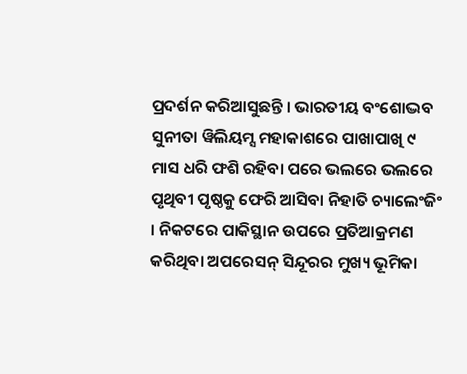ପ୍ରଦର୍ଶନ କରିଆସୁଛନ୍ତି । ଭାରତୀୟ ବଂଶୋଦ୍ଭବ ସୁନୀତା ୱିଲିୟମ୍ସ ମହାକାଶରେ ପାଖାପାଖି ୯ ମାସ ଧରି ଫଶି ରହିବା ପରେ ଭଲରେ ଭଲରେ ପୃଥିବୀ ପୃଷ୍ଠକୁ ଫେରି ଆସିବା ନିହାତି ଚ୍ୟାଲେଂଜିଂ । ନିକଟରେ ପାକିସ୍ଥାନ ଉପରେ ପ୍ରତିଆକ୍ରମଣ କରିଥିବା ଅପରେସନ୍ ସିନ୍ଦୂରର ମୁଖ୍ୟ ଭୂମିକା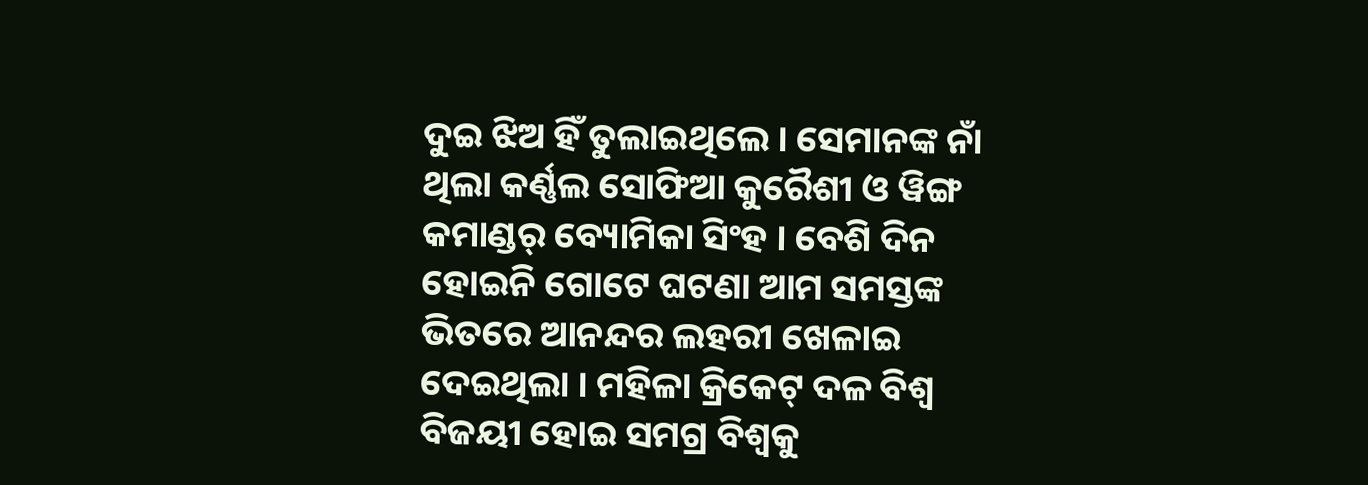ଦୁଇ ଝିଅ ହିଁ ତୁଲାଇଥିଲେ । ସେମାନଙ୍କ ନାଁ ଥିଲା କର୍ଣ୍ଣଲ ସୋଫିଆ କୁରୈଶୀ ଓ ୱିଙ୍ଗ କମାଣ୍ଡର୍ ବ୍ୟୋମିକା ସିଂହ । ବେଶି ଦିନ ହୋଇନି ଗୋଟେ ଘଟଣା ଆମ ସମସ୍ତଙ୍କ ଭିତରେ ଆନନ୍ଦର ଲହରୀ ଖେଳାଇ ଦେଇଥିଲା । ମହିଳା କ୍ରିକେଟ୍ ଦଳ ବିଶ୍ୱ ବିଜୟୀ ହୋଇ ସମଗ୍ର ବିଶ୍ୱକୁ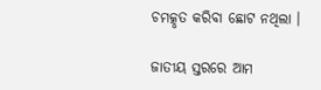ଚମତ୍କୃତ କରିବା ଛୋଟ ନଥିଲା ।

ଜାତୀୟ ସ୍ତରରେ ଆମ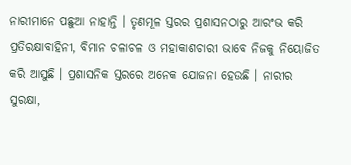ନାରୀମାନେ ପଛୁଆ ନାହାନ୍ତି । ତୃଣମୂଳ ସ୍ତରର ପ୍ରଶାସନଠାରୁ ଆରଂଭ କରି ପ୍ରତିରକ୍ଷାବାହିନୀ, ବିମାନ ଚଳାଚଳ ଓ ମହାକାଶଚାରୀ ଭାବେ ନିଜକୁ ନିୟୋଜିତ କରି ଆସୁଛି । ପ୍ରଶାସନିକ ସ୍ତରରେ ଅନେକ ଯୋଜନା ହେଉଛି । ନାରୀର ସୁରକ୍ଷା,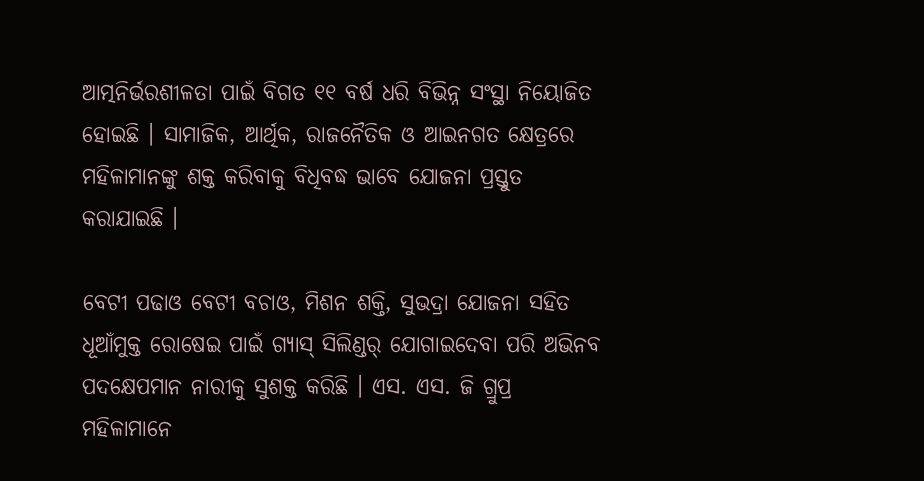ଆତ୍ମନିର୍ଭରଶୀଳତା ପାଇଁ ବିଗତ ୧୧ ବର୍ଷ ଧରି ବିଭିନ୍ନ ସଂସ୍ଥା ନିୟୋଜିତ ହୋଇଛି । ସାମାଜିକ, ଆର୍ଥିକ, ରାଜନୈତିକ ଓ ଆଇନଗତ କ୍ଷେତ୍ରରେ ମହିଳାମାନଙ୍କୁ ଶକ୍ତ କରିବାକୁ ବିଧିବଦ୍ଧ ଭାବେ ଯୋଜନା ପ୍ରସ୍ତୁତ କରାଯାଇଛି ।

ବେଟୀ ପଢାଓ ବେଟୀ ବଚାଓ, ମିଶନ ଶକ୍ତି, ସୁଭଦ୍ରା ଯୋଜନା ସହିତ ଧୂଆଁମୁକ୍ତ ରୋଷେଇ ପାଇଁ ଗ୍ୟାସ୍ ସିଲିଣ୍ଡର୍ ଯୋଗାଇଦେବା ପରି ଅଭିନବ ପଦକ୍ଷେପମାନ ନାରୀକୁ ସୁଶକ୍ତ କରିଛି । ଏସ. ଏସ. ଜି ଗ୍ରୁପ୍ର ମହିଳାମାନେ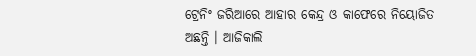ଟ୍ରେନିଂ ଜରିଆରେ ଆହାର କେନ୍ଦ୍ର ଓ କାଫେରେ ନିୟୋଜିତ ଅଛନ୍ତି । ଆଜିକାଲି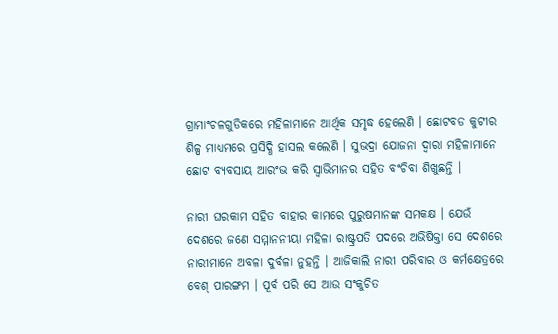ଗ୍ରାମାଂଚଳଗୁଡିକରେ ମହିଳାମାନେ ଆର୍ଥିକ ସମୃଦ୍ଧ ହେଲେଣି । ଛୋଟବଡ କୁଟୀର ଶିଳ୍ପ ମାଧ୍ୟମରେ ପ୍ରସିଦ୍ଧି ହାସଲ କଲେଣି । ସୁଭଦ୍ରା ଯୋଜନା ଦ୍ୱାରା ମହିଳାମାନେ ଛୋଟ ବ୍ୟବସାୟ ଆରଂଭ କରି ସ୍ୱାଭିମାନର ସହିତ ବଂଚିବା ଶିଖୁଛନ୍ତି ।

ନାରୀ ଘରକାମ ସହିତ ବାହାର କାମରେ ପୁରୁଷମାନଙ୍କ ସମକକ୍ଷ । ଯେଉଁ ଦେଶରେ ଜଣେ ସମ୍ମାନନୀୟା ମହିଳା ରାଷ୍ଟ୍ରପତି ପଦରେ ଅଭିଷିକ୍ତା ସେ ଦେଶରେ ନାରୀମାନେ ଅବଳା ଦୁର୍ବଳା ନୁହନ୍ତି । ଆଜିକାଲି ନାରୀ ପରିବାର ଓ କର୍ମକ୍ଷେତ୍ରରେ ବେଶ୍ ପାରଙ୍ଗମ । ପୂର୍ବ ପରି ସେ ଆଉ ସଂକୁଚିତ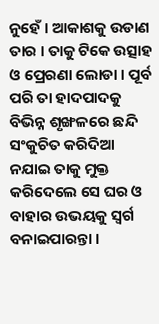ନୁହେଁ । ଆକାଶକୁ ଉଡାଣ ତାର । ତାକୁ ଟିକେ ଉତ୍ସାହ ଓ ପ୍ରେରଣା ଲୋଡା । ପୂର୍ବ ପରି ତା ହାଦପାଦକୁ ବିଭିନ୍ନ ଶୃଙ୍ଖଳରେ ଛନ୍ଦି ସଂକୁଚିତ କରିଦିଆ ନଯାଇ ତାକୁ ମୁକ୍ତ କରିଦେଲେ ସେ ଘର ଓ ବାହାର ଉଭୟକୁ ସ୍ୱର୍ଗ ବନାଇପାରନ୍ତା ।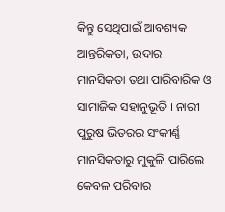କିନ୍ତୁ ସେଥିପାଇଁ ଆବଶ୍ୟକ ଆନ୍ତରିକତା, ଉଦାର ମାନସିକତା ତଥା ପାରିବାରିକ ଓ ସାମାଜିକ ସହାନୁଭୂତି । ନାରୀ ପୁରୁଷ ଭିତରର ସଂକୀର୍ଣ୍ଣ ମାନସିକତାରୁ ମୁକୁଳି ପାରିଲେ କେବଳ ପରିବାର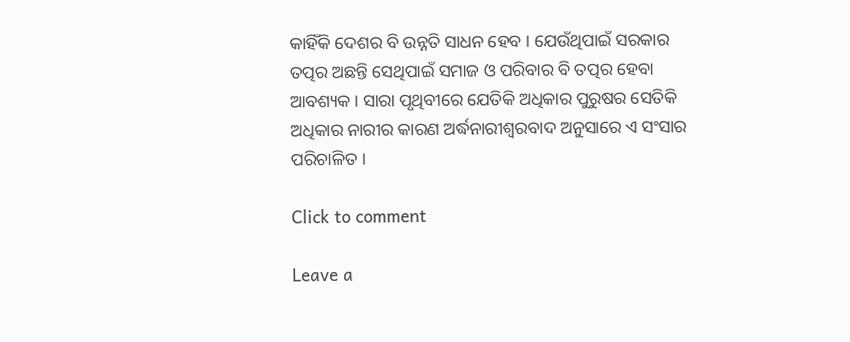କାହିଁକି ଦେଶର ବି ଉନ୍ନତି ସାଧନ ହେବ । ଯେଉଁଥିପାଇଁ ସରକାର ତତ୍ପର ଅଛନ୍ତି ସେଥିପାଇଁ ସମାଜ ଓ ପରିବାର ବି ତତ୍ପର ହେବା ଆବଶ୍ୟକ । ସାରା ପୃଥିବୀରେ ଯେତିକି ଅଧିକାର ପୁରୁଷର ସେତିକି ଅଧିକାର ନାରୀର କାରଣ ଅର୍ଦ୍ଧନାରୀଶ୍ୱରବାଦ ଅନୁସାରେ ଏ ସଂସାର ପରିଚାଳିତ ।

Click to comment

Leave a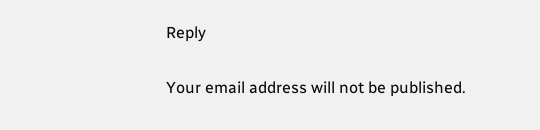Reply

Your email address will not be published.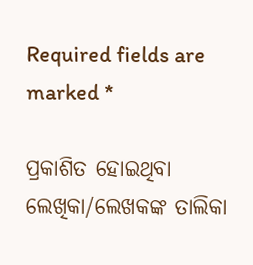Required fields are marked *

ପ୍ରକାଶିତ ହୋଇଥିବା ଲେଖିକା/ଲେଖକଙ୍କ ତାଲିକା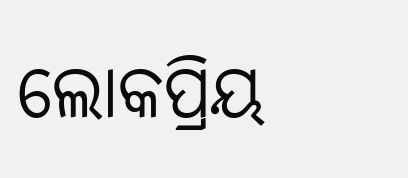ଲୋକପ୍ରିୟ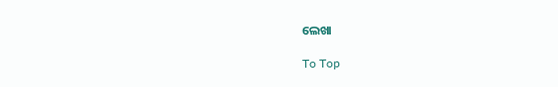ଲେଖା

To Top